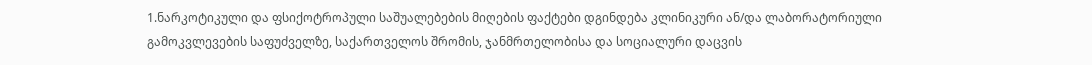1.ნარკოტიკული და ფსიქოტროპული საშუალებების მიღების ფაქტები დგინდება კლინიკური ან/და ლაბორატორიული გამოკვლევების საფუძველზე, საქართველოს შრომის, ჯანმრთელობისა და სოციალური დაცვის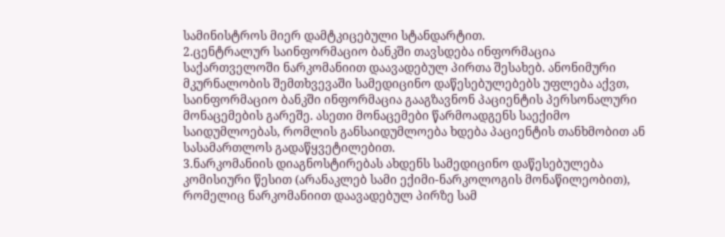სამინისტროს მიერ დამტკიცებული სტანდარტით.
2.ცენტრალურ საინფორმაციო ბანკში თავსდება ინფორმაცია საქართველოში ნარკომანიით დაავადებულ პირთა შესახებ. ანონიმური მკურნალობის შემთხვევაში სამედიცინო დაწესებულებებს უფლება აქვთ, საინფორმაციო ბანკში ინფორმაცია გააგზავნონ პაციენტის პერსონალური მონაცემების გარეშე. ასეთი მონაცემები წარმოადგენს საექიმო საიდუმლოებას, რომლის განსაიდუმლოება ხდება პაციენტის თანხმობით ან სასამართლოს გადაწყვეტილებით.
3.ნარკომანიის დიაგნოსტირებას ახდენს სამედიცინო დაწესებულება კომისიური წესით (არანაკლებ სამი ექიმი-ნარკოლოგის მონაწილეობით), რომელიც ნარკომანიით დაავადებულ პირზე სამ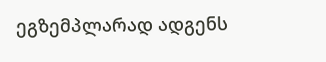ეგზემპლარად ადგენს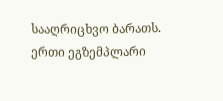სააღრიცხვო ბარათს. ერთი ეგზემპლარი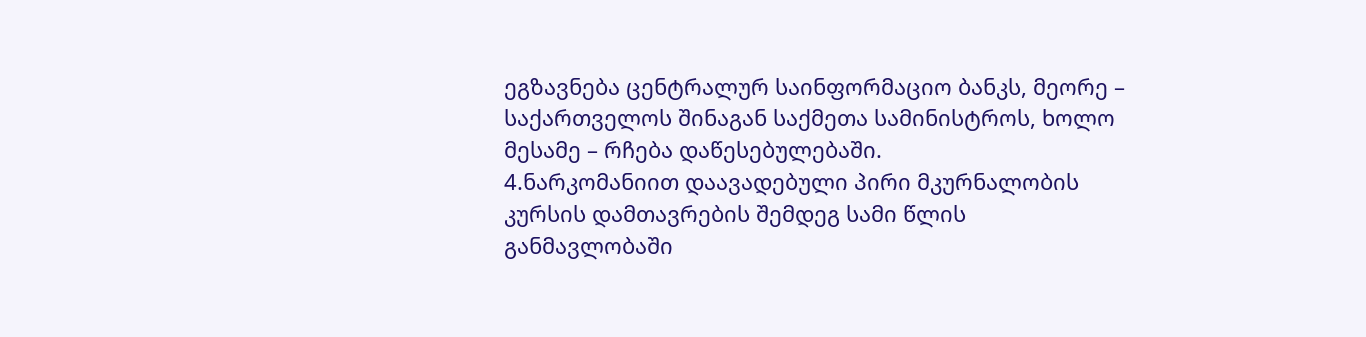ეგზავნება ცენტრალურ საინფორმაციო ბანკს, მეორე – საქართველოს შინაგან საქმეთა სამინისტროს, ხოლო მესამე – რჩება დაწესებულებაში.
4.ნარკომანიით დაავადებული პირი მკურნალობის კურსის დამთავრების შემდეგ სამი წლის განმავლობაში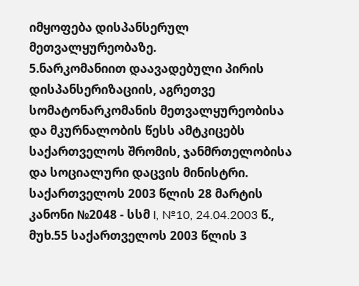იმყოფება დისპანსერულ მეთვალყურეობაზე.
5.ნარკომანიით დაავადებული პირის დისპანსერიზაციის, აგრეთვე სომატონარკომანის მეთვალყურეობისა და მკურნალობის წესს ამტკიცებს საქართველოს შრომის, ჯანმრთელობისა და სოციალური დაცვის მინისტრი. საქართველოს 2003 წლის 28 მარტის კანონი №2048 - სსმ I, №10, 24.04.2003 წ., მუხ.55 საქართველოს 2003 წლის 3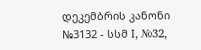დეკემბრის კანონი №3132 - სსმ I, №32,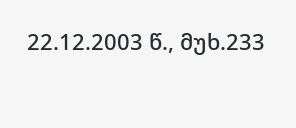22.12.2003 წ., მუხ.233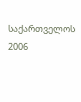საქართველოს 2006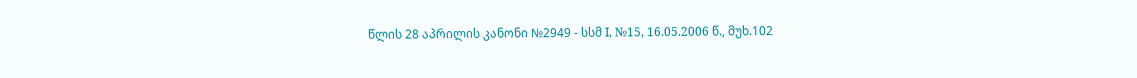წლის 28 აპრილის კანონი №2949 - სსმ I, №15, 16.05.2006 წ., მუხ.102